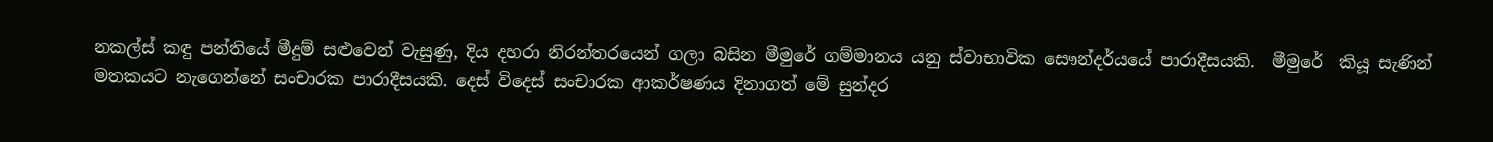නකල්ස් කඳු පන්තියේ මීදුම් සළුවෙන් වැසුණු, දිය දහරා නිරන්තරයෙන් ගලා බසින මීමුරේ ගම්මානය යනු ස්වාභාවික සෞන්දර්යයේ පාරාදීසයකි.  මීමුරේ  කියූ සැණින් මතකයට නැගෙන්නේ සංචාරක පාරාදීසයකි. දෙස් විදෙස් සංචාරක ආකර්ෂණය දිනාගත් මේ සුන්දර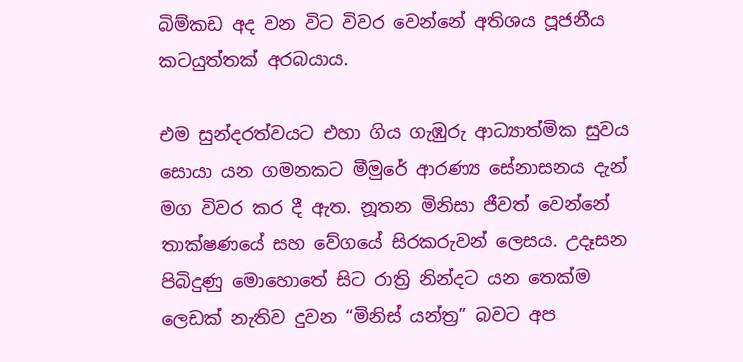බිම්කඩ අද වන විට විවර වෙන්නේ අතිශය පූජනීය කටයුත්තක් අරබයාය.

එම සුන්දරත්වයට එහා ගිය ගැඹුරු ආධ්‍යාත්මික සුවය සොයා යන ගමනකට මීමුරේ ආරණ්‍ය සේනාසනය දැන් මග විවර කර දී ඇත. නූතන මිනිසා ජීවත් වෙන්නේ තාක්ෂණයේ සහ වේගයේ සිරකරුවන් ලෙසය. උදෑසන පිබිදුණු මොහොතේ සිට රාත්‍රි නින්දට යන තෙක්ම ලෙඩක් නැතිව දුවන “මිනිස් යන්ත්‍ර” බවට අප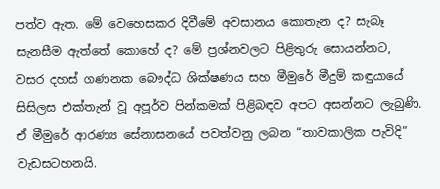පත්ව ඇත. මේ වෙහෙසකර දිවීමේ අවසානය කොතැන ද? සැබෑ සැනසීම ඇත්තේ කොහේ ද? මේ ප්‍රශ්නවලට පිළිතුරු සොයන්නට, වසර දහස් ගණනක බෞද්ධ ශික්ෂණය සහ මීමුරේ මීදුම් කඳුයායේ සිසිලස එක්තැන් වූ අපූර්ව පින්කමක් පිළිබඳව අපට අසන්නට ලැබුණි. ඒ මීමුරේ ආරණ්‍ය සේනාසනයේ පවත්වනු ලබන “තාවකාලික පැවිදි” වැඩසටහනයි.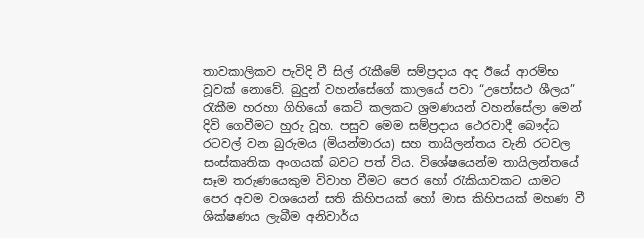තාවකාලිකව පැවිදි වී සිල් රැකීමේ සම්ප්‍රදාය අද ඊයේ ආරම්භ වූවක් නොවේ. බුදුන් වහන්සේගේ කාලයේ පවා “උපෝසථ ශීලය” රැකීම හරහා ගිහියෝ කෙටි කලකට ශ්‍රමණයන් වහන්සේලා මෙන් දිවි ගෙවීමට හුරු වූහ. පසුව මෙම සම්ප්‍රදාය ථෙරවාදී බෞද්ධ රටවල් වන බුරුමය (මියන්මාරය) සහ තායිලන්තය වැනි රටවල සංස්කෘතික අංගයක් බවට පත් විය. විශේෂයෙන්ම තායිලන්තයේ සෑම තරුණයෙකුම විවාහ වීමට පෙර හෝ රැකියාවකට යාමට පෙර අවම වශයෙන් සති කිහිපයක් හෝ මාස කිහිපයක් මහණ වී ශික්ෂණය ලැබීම අනිවාර්ය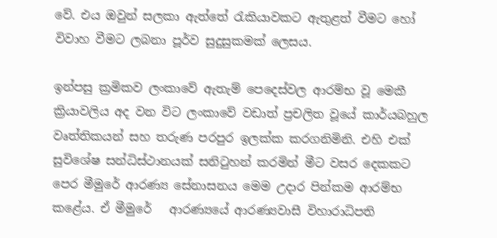වේ. එය ඔවුන් සලකා ඇත්තේ රැකියාවකට ඇතුළත් වීමට හෝ විවාහ වීමට ලබනා පූර්ව සුදුසුකමක් ලෙසය.

ඉන්පසු ක්‍රමිකව ලංකාවේ ඇතැම් පෙදෙස්වල ආරම්භ වූ මෙකී ක්‍රියාවලිය අද වන විට ලංකාවේ වඩාත් ප්‍රචලිත වූයේ කාර්යබහුල වෘත්තිකයන් සහ තරුණ පරපුර ඉලක්ක කරගනිමිනි. එහි එක් සුවිශේෂ සන්ධිස්ථානයක් සනිටුහන් කරමින් මීට වසර දෙකකට පෙර මීමුරේ ආරණ්‍ය සේනාසනය මෙම උදාර පින්කම ආරම්භ කළේය. ඒ මීමුරේ   ආරණ්‍යයේ ආරණ්‍යවාසී විහාරාධිපති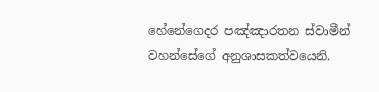හේනේගෙදර පඤ්ඤාරතන ස්වාමීන් වහන්සේගේ අනුශාසකත්වයෙනි.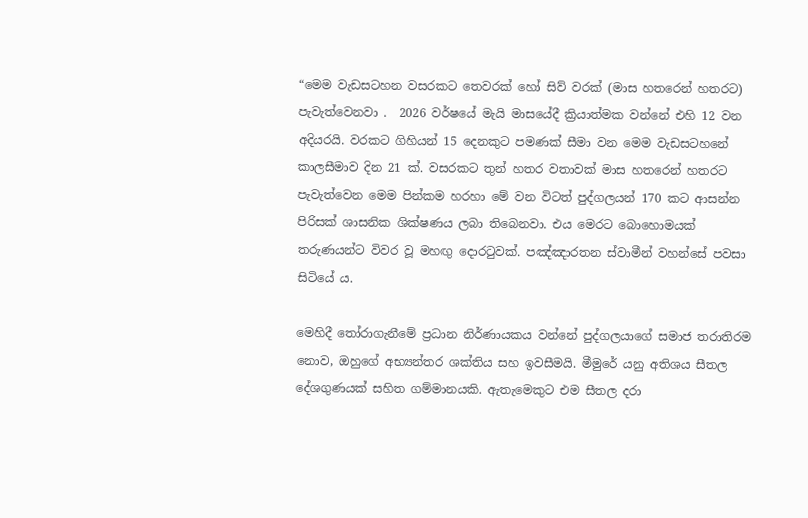“මෙම වැඩසටහන වසරකට තෙවරක් හෝ සිව් වරක් (මාස හතරෙන් හතරට) පැවැත්වෙනවා .  2026 වර්ෂයේ මැයි මාසයේදී ක්‍රියාත්මක වන්නේ එහි 12 වන අදියරයි. වරකට ගිහියන් 15 දෙනකුට පමණක් සීමා වන මෙම වැඩසටහනේ කාලසීමාව දින 21 ක්. වසරකට තුන් හතර වතාවක් මාස හතරෙන් හතරට පැවැත්වෙන මෙම පින්කම හරහා මේ වන විටත් පුද්ගලයන් 170 කට ආසන්න පිරිසක් ශාසනික ශික්ෂණය ලබා තිබෙනවා. එය මෙරට බොහොමයක් තරුණයන්ට විවර වූ මහඟු දොරටුවක්. පඤ්ඤාරතන ස්වාමීන් වහන්සේ පවසා සිටියේ ය.

මෙහිදී තෝරාගැනීමේ ප්‍රධාන නිර්ණායකය වන්නේ පුද්ගලයාගේ සමාජ තරාතිරම නොව, ඔහුගේ අභ්‍යන්තර ශක්තිය සහ ඉවසීමයි. මීමුරේ යනු අතිශය සීතල දේශගුණයක් සහිත ගම්මානයකි. ඇතැමෙකුට එම සීතල දරා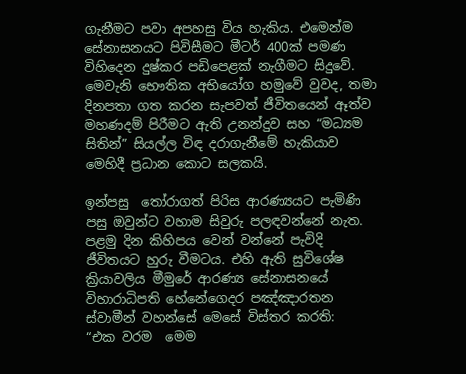ගැනීමට පවා අපහසු විය හැකිය. එමෙන්ම සේනාසනයට පිවිසීමට මීටර් 400ක් පමණ විහිදෙන දුෂ්කර පඩිපෙළක් නැගීමට සිදුවේ. මෙවැනි භෞතික අභියෝග හමුවේ වුවද, තමා දිනපතා ගත කරන සැපවත් ජීවිතයෙන් ඈත්ව මහණදම් පිරීමට ඇති උනන්දුව සහ “මධ්‍යම සිතින්” සියල්ල විඳ දරාගැනීමේ හැකියාව මෙහිදී ප්‍රධාන කොට සලකයි.

ඉන්පසු  තෝරාගත් පිරිස ආරණ්‍යයට පැමිණි පසු ඔවුන්ට වහාම සිවුරු පලඳවන්නේ නැත. පළමු දින කිහිපය වෙන් වන්නේ පැවිදි ජීවිතයට හුරු වීමටය. එහි ඇති සුවිශේෂ ක්‍රියාවලිය මීමුරේ ආරණ්‍ය සේනාසනයේ විහාරාධිපති හේනේගෙදර පඤ්ඤාරතන ස්වාමීන් වහන්සේ මෙසේ විස්තර කරති:
“එක වරම  මෙම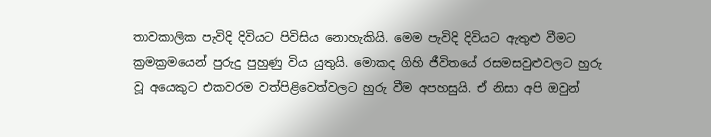තාවකාලික පැවිදි දිවියට පිවිසිය නොහැකියි. මෙම පැවිදි දිවියට ඇතුළු වීමට ක්‍රමක්‍රමයෙන් පුරුදු පුහුණු විය යුතුයි. මොකද ගිහි ජීවිතයේ රසමසවුළුවලට හුරු වූ අයෙකුට එකවරම වත්පිළිවෙත්වලට හුරු වීම අපහසුයි. ඒ නිසා අපි ඔවුන්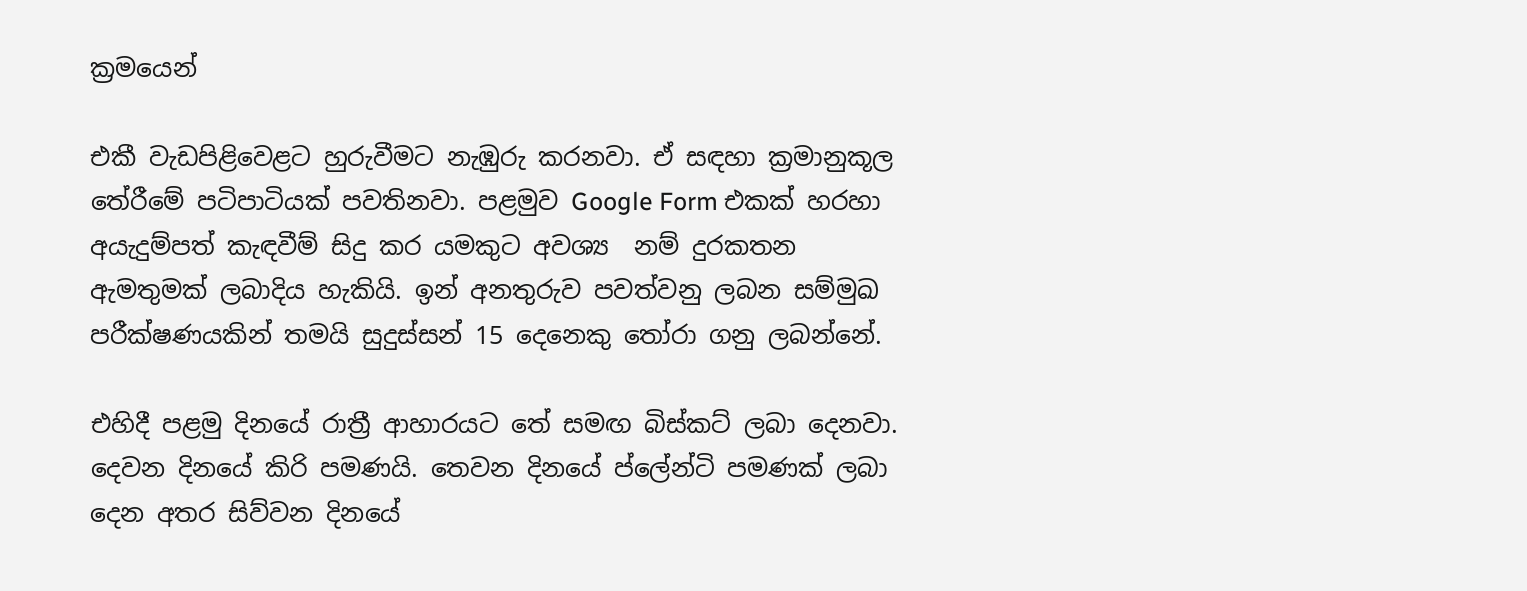ක්‍රමයෙන්

එකී වැඩපිළිවෙළට හුරුවීමට නැඹුරු කරනවා. ඒ සඳහා ක්‍රමානුකූල තේරීමේ පටිපාටියක් පවතිනවා. පළමුව Google Form එකක් හරහා අයැදුම්පත් කැඳවීම් සිදු කර යමකුට අවශ්‍ය  නම් දුරකතන ඇමතුමක් ලබාදිය හැකියි. ඉන් අනතුරුව පවත්වනු ලබන සම්මුඛ පරීක්ෂණයකින් තමයි සුදුස්සන් 15 දෙනෙකු තෝරා ගනු ලබන්නේ.

එහිදී පළමු දිනයේ රාත්‍රී ආහාරයට තේ සමඟ බිස්කට් ලබා දෙනවා. දෙවන දිනයේ කිරි පමණයි. තෙවන දිනයේ ප්ලේන්ටි පමණක් ලබා දෙන අතර සිව්වන දිනයේ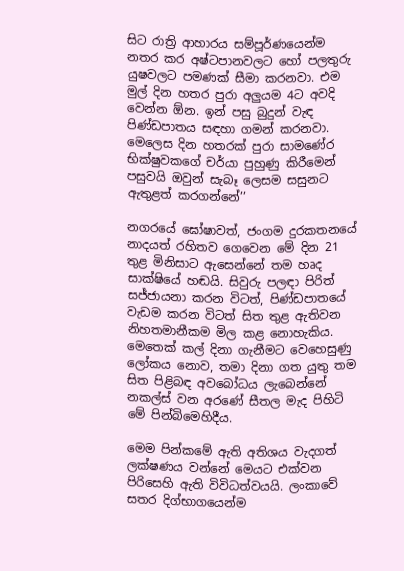සිට රාත්‍රි ආහාරය සම්පූර්ණයෙන්ම නතර කර අෂ්ටපානවලට හෝ පලතුරු යුෂවලට පමණක් සීමා කරනවා. එම මුල් දින හතර පුරා අලුයම 4ට අවදි වෙන්න ඕන. ඉන් පසු බුදුන් වැඳ පිණ්ඩපාතය සඳහා ගමන් කරනවා. මෙලෙස දින හතරක් පුරා සාමණේර භික්ෂුවකගේ චර්යා පුහුණු කිරීමෙන් පසුවයි ඔවුන් සැබෑ ලෙසම සසුනට ඇතුළත් කරගන්නේ’’

නගරයේ ඝෝෂාවත්, ජංගම දුරකතනයේ නාදයත් රහිතව ගෙවෙන මේ දින 21 තුළ මිනිසාට ඇසෙන්නේ තම හෘද සාක්ෂියේ හඬයි. සිවුරු පලඳා පිරිත් සජ්ජායනා කරන විටත්, පිණ්ඩපාතයේ වැඩම කරන විටත් සිත තුළ ඇතිවන නිහතමානීකම මිල කළ නොහැකිය. මෙතෙක් කල් දිනා ගැනීමට වෙහෙසුණු ලෝකය නොව, තමා දිනා ගත යුතු තම සිත පිළිබඳ අවබෝධය ලැබෙන්නේ නකල්ස් වන අරණේ සීතල මැද පිහිටි මේ පින්බිමෙහිදීය.

මෙම පින්කමේ ඇති අතිශය වැදගත් ලක්ෂණය වන්නේ මෙයට එක්වන පිරිසෙහි ඇති විවිධත්වයයි. ලංකාවේ සතර දිග්භාගයෙන්ම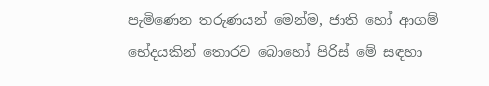පැමිණෙන තරුණයන් මෙන්ම, ජාති හෝ ආගම් භේදයකින් තොරව බොහෝ පිරිස් මේ සඳහා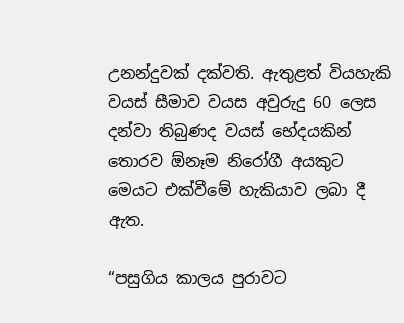උනන්දුවක් දක්වති. ඇතුළත් වියහැකි වයස් සීමාව වයස අවුරුදු 60 ලෙස දන්වා තිබුණද වයස් භේදයකින් තොරව ඕනෑම නිරෝගී අයකුට මෙයට එක්වීමේ හැකියාව ලබා දී ඇත.

“පසුගිය කාලය පුරාවට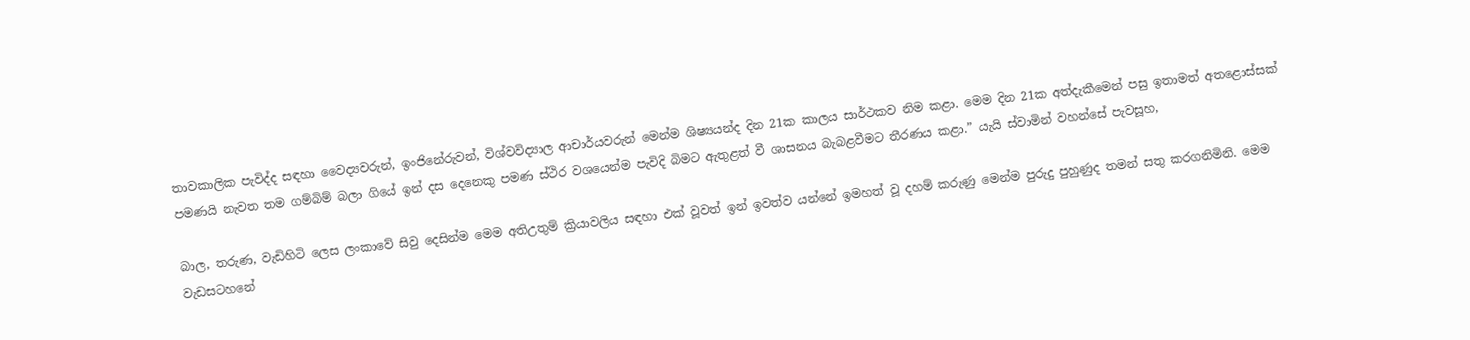තාවකාලික පැවිද්ද සඳහා වෛද්‍යවරුන්, ඉංජිනේරුවන්, විශ්වවිද්‍යාල ආචාර්යවරුන් මෙන්ම ශිෂ්‍යයන්ද දින 21ක කාලය සාර්ථකව නිම කළා. මෙම දින 21ක අත්දැකීමෙන් පසු ඉතාමත් අතළොස්සක් පමණයි නැවත තම ගම්බිම් බලා ගියේ ඉන් දස දෙනෙකු පමණ ස්ථිර වශයෙන්ම පැවිදි බිමට ඇතුළත් වී ශාසනය බැබළවීමට තීරණය කළා.” යැයි ස්වාමින් වහන්සේ පැවසූහ,

බාල, තරුණ, වැඩිහිටි ලෙස ලංකාවේ සිවු දෙසින්ම මෙම අතිඋතුම් ක්‍රියාවලිය සඳහා එක් වූවත් ඉන් ඉවත්ව යන්නේ ඉමහත් වූ දහම් කරුණු මෙන්ම පුරුදු පුහුණුද තමන් සතු කරගනිමිනි. මෙම වැඩසටහනේ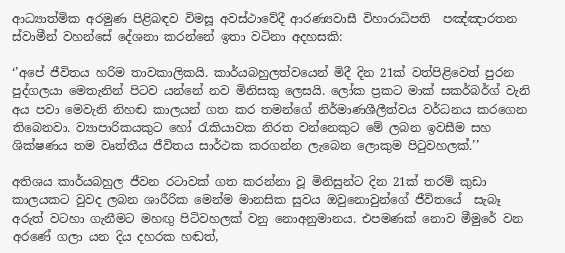ආධ්‍යාත්මික අරමුණ පිළිබඳව විමසූ අවස්ථාවේදී ආරණ්‍යවාසී විහාරාධිපති  පඤ්ඤාරතන ස්වාමීන් වහන්සේ දේශනා කරන්නේ ඉතා වටිනා අදහසකි:

‘’අපේ ජීවිතය හරිම තාවකාලිකයි. කාර්යබහුලත්වයෙන් මිදී දින 21ක් වත්පිළිවෙත් පුරන පුද්ගලයා මෙතැනින් පිටව යන්නේ නව මිනිසකු ලෙසයි. ලෝක ප්‍රකට මාක් සකර්බර්ග් වැනි අය පවා මෙවැනි නිහඬ කාලයන් ගත කර තමන්ගේ නිර්මාණශීලීත්වය වර්ධනය කරගෙන තිබෙනවා. ව්‍යාපාරිකයකුට හෝ රැකියාවක නිරත වන්නෙකුට මේ ලබන ඉවසීම සහ ශික්ෂණය තම වෘත්තීය ජීවිතය සාර්ථක කරගන්න ලැබෙන ලොකුම පිටුවහලක්.’’

අතිශය කාර්යබහුල ජීවන රටාවක් ගත කරන්නා වූ මිනිසුන්ට දින 21ක් තරම් කුඩා කාලයකට වුවද ලබන ශාරීරික මෙන්ම මානසික සුවය ඔවුනොවුන්ගේ ජීවිතයේ  සැබෑ අරුත් වටහා ගැනීමට මහඟු පිටිවහලක් වනු නොඅනුමානය. එපමණක් නොව මීමුරේ වන අරණේ ගලා යන දිය දහරක හඬත්,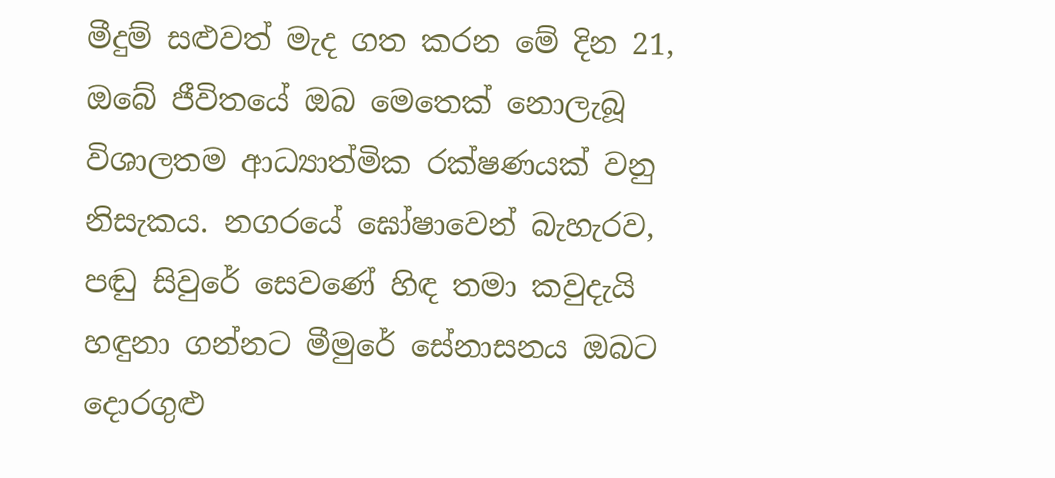මීදුම් සළුවත් මැද ගත කරන මේ දින 21, ඔබේ ජීවිතයේ ඔබ මෙතෙක් නොලැබූ විශාලතම ආධ්‍යාත්මික රක්ෂණයක් වනු නිසැකය. නගරයේ ඝෝෂාවෙන් බැහැරව, පඬු සිවුරේ සෙවණේ හිඳ තමා කවුදැයි හඳුනා ගන්නට මීමුරේ සේනාසනය ඔබට දොරගුළු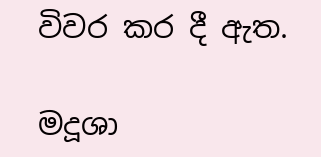විවර කර දී ඇත.

මදූශා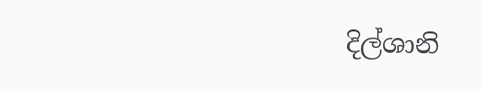දිල්ශානි